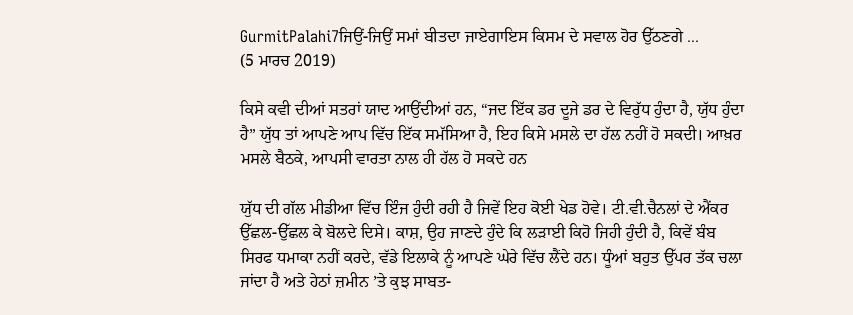GurmitPalahi7ਜਿਉਂ-ਜਿਉਂ ਸਮਾਂ ਬੀਤਦਾ ਜਾਏਗਾਇਸ ਕਿਸਮ ਦੇ ਸਵਾਲ ਹੋਰ ਉੱਠਣਗੇ ...
(5 ਮਾਰਚ 2019)

ਕਿਸੇ ਕਵੀ ਦੀਆਂ ਸਤਰਾਂ ਯਾਦ ਆਉਂਦੀਆਂ ਹਨ, “ਜਦ ਇੱਕ ਡਰ ਦੂਜੇ ਡਰ ਦੇ ਵਿਰੁੱਧ ਹੁੰਦਾ ਹੈ, ਯੁੱਧ ਹੁੰਦਾ ਹੈ” ਯੁੱਧ ਤਾਂ ਆਪਣੇ ਆਪ ਵਿੱਚ ਇੱਕ ਸਮੱਸਿਆ ਹੈ, ਇਹ ਕਿਸੇ ਮਸਲੇ ਦਾ ਹੱਲ ਨਹੀਂ ਹੋ ਸਕਦੀ। ਆਖ਼ਰ ਮਸਲੇ ਬੈਠਕੇ, ਆਪਸੀ ਵਾਰਤਾ ਨਾਲ ਹੀ ਹੱਲ ਹੋ ਸਕਦੇ ਹਨ

ਯੁੱਧ ਦੀ ਗੱਲ ਮੀਡੀਆ ਵਿੱਚ ਇੰਜ ਹੁੰਦੀ ਰਹੀ ਹੈ ਜਿਵੇਂ ਇਹ ਕੋਈ ਖੇਡ ਹੋਵੇ। ਟੀ.ਵੀ.ਚੈਨਲਾਂ ਦੇ ਐਂਕਰ ਉੱਛਲ-ਉੱਛਲ ਕੇ ਬੋਲਦੇ ਦਿਸੇ। ਕਾਸ਼, ਉਹ ਜਾਣਦੇ ਹੁੰਦੇ ਕਿ ਲੜਾਈ ਕਿਹੋ ਜਿਹੀ ਹੁੰਦੀ ਹੈ, ਕਿਵੇਂ ਬੰਬ ਸਿਰਫ ਧਮਾਕਾ ਨਹੀਂ ਕਰਦੇ, ਵੱਡੇ ਇਲਾਕੇ ਨੂੰ ਆਪਣੇ ਘੇਰੇ ਵਿੱਚ ਲੈਂਦੇ ਹਨ। ਧੂੰਆਂ ਬਹੁਤ ਉੱਪਰ ਤੱਕ ਚਲਾ ਜਾਂਦਾ ਹੈ ਅਤੇ ਹੇਠਾਂ ਜ਼ਮੀਨ ’ਤੇ ਕੁਝ ਸਾਬਤ-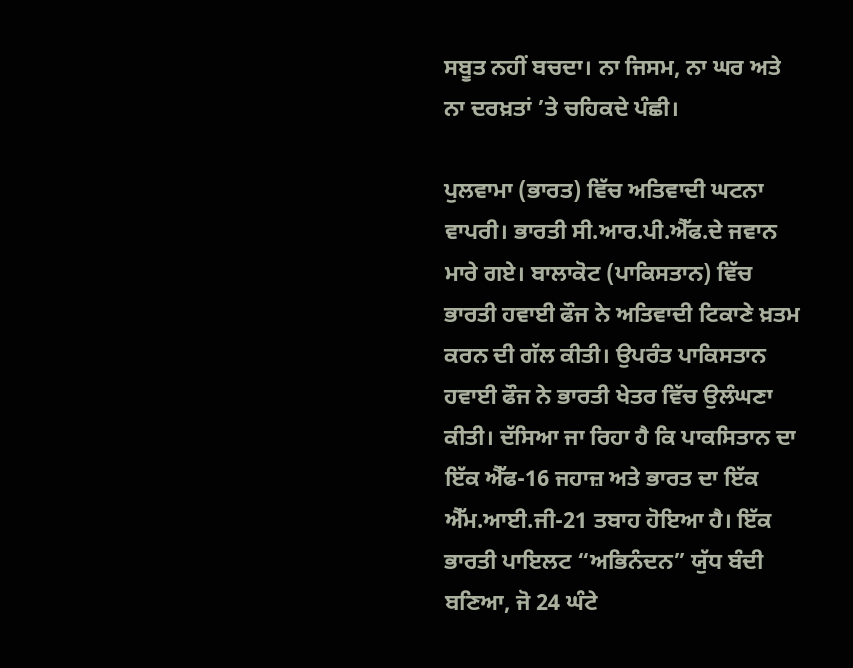ਸਬੂਤ ਨਹੀਂ ਬਚਦਾ। ਨਾ ਜਿਸਮ, ਨਾ ਘਰ ਅਤੇ ਨਾ ਦਰਖ਼ਤਾਂ ’ਤੇ ਚਹਿਕਦੇ ਪੰਛੀ।

ਪੁਲਵਾਮਾ (ਭਾਰਤ) ਵਿੱਚ ਅਤਿਵਾਦੀ ਘਟਨਾ ਵਾਪਰੀ। ਭਾਰਤੀ ਸੀ.ਆਰ.ਪੀ.ਐੱਫ.ਦੇ ਜਵਾਨ ਮਾਰੇ ਗਏ। ਬਾਲਾਕੋਟ (ਪਾਕਿਸਤਾਨ) ਵਿੱਚ ਭਾਰਤੀ ਹਵਾਈ ਫੌਜ ਨੇ ਅਤਿਵਾਦੀ ਟਿਕਾਣੇ ਖ਼ਤਮ ਕਰਨ ਦੀ ਗੱਲ ਕੀਤੀ। ਉਪਰੰਤ ਪਾਕਿਸਤਾਨ ਹਵਾਈ ਫੌਜ ਨੇ ਭਾਰਤੀ ਖੇਤਰ ਵਿੱਚ ਉਲੰਘਣਾ ਕੀਤੀ। ਦੱਸਿਆ ਜਾ ਰਿਹਾ ਹੈ ਕਿ ਪਾਕਸਿਤਾਨ ਦਾ ਇੱਕ ਐੱਫ-16 ਜਹਾਜ਼ ਅਤੇ ਭਾਰਤ ਦਾ ਇੱਕ ਐੱਮ.ਆਈ.ਜੀ-21 ਤਬਾਹ ਹੋਇਆ ਹੈ। ਇੱਕ ਭਾਰਤੀ ਪਾਇਲਟ “ਅਭਿਨੰਦਨ” ਯੁੱਧ ਬੰਦੀ ਬਣਿਆ, ਜੋ 24 ਘੰਟੇ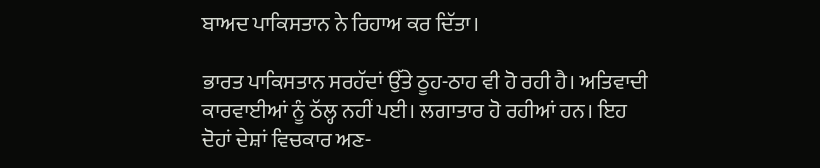ਬਾਅਦ ਪਾਕਿਸਤਾਨ ਨੇ ਰਿਹਾਅ ਕਰ ਦਿੱਤਾ।

ਭਾਰਤ ਪਾਕਿਸਤਾਨ ਸਰਹੱਦਾਂ ਉੱਤੇ ਠੂਹ-ਠਾਹ ਵੀ ਹੋ ਰਹੀ ਹੈ। ਅਤਿਵਾਦੀ ਕਾਰਵਾਈਆਂ ਨੂੰ ਠੱਲ੍ਹ ਨਹੀਂ ਪਈ। ਲਗਾਤਾਰ ਹੋ ਰਹੀਆਂ ਹਨ। ਇਹ ਦੋਹਾਂ ਦੇਸ਼ਾਂ ਵਿਚਕਾਰ ਅਣ-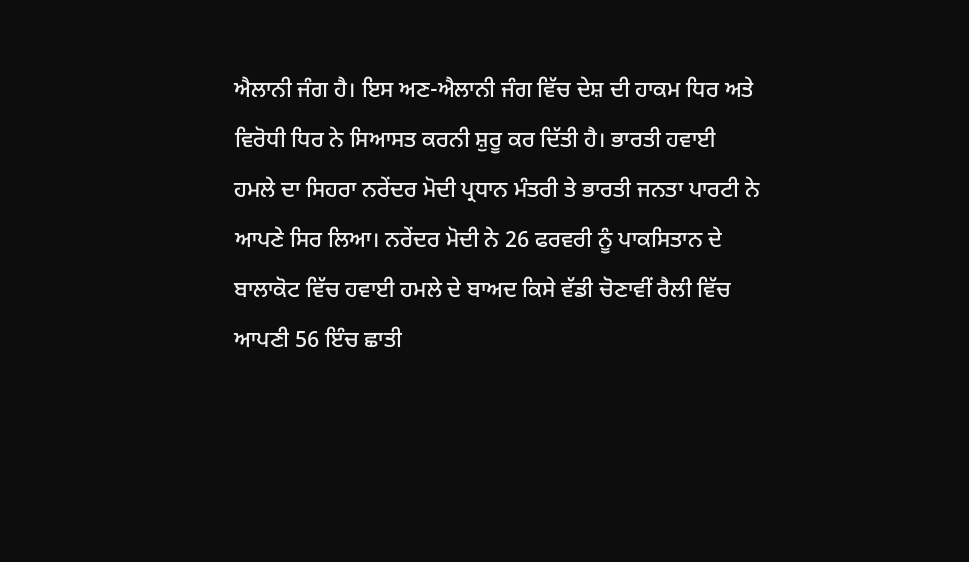ਐਲਾਨੀ ਜੰਗ ਹੈ। ਇਸ ਅਣ-ਐਲਾਨੀ ਜੰਗ ਵਿੱਚ ਦੇਸ਼ ਦੀ ਹਾਕਮ ਧਿਰ ਅਤੇ ਵਿਰੋਧੀ ਧਿਰ ਨੇ ਸਿਆਸਤ ਕਰਨੀ ਸ਼ੁਰੂ ਕਰ ਦਿੱਤੀ ਹੈ। ਭਾਰਤੀ ਹਵਾਈ ਹਮਲੇ ਦਾ ਸਿਹਰਾ ਨਰੇਂਦਰ ਮੋਦੀ ਪ੍ਰਧਾਨ ਮੰਤਰੀ ਤੇ ਭਾਰਤੀ ਜਨਤਾ ਪਾਰਟੀ ਨੇ ਆਪਣੇ ਸਿਰ ਲਿਆ। ਨਰੇਂਦਰ ਮੋਦੀ ਨੇ 26 ਫਰਵਰੀ ਨੂੰ ਪਾਕਸਿਤਾਨ ਦੇ ਬਾਲਾਕੋਟ ਵਿੱਚ ਹਵਾਈ ਹਮਲੇ ਦੇ ਬਾਅਦ ਕਿਸੇ ਵੱਡੀ ਚੋਣਾਵੀਂ ਰੈਲੀ ਵਿੱਚ ਆਪਣੀ 56 ਇੰਚ ਛਾਤੀ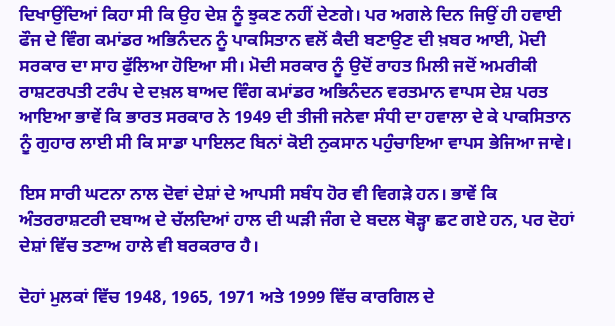ਦਿਖਾਉਂਦਿਆਂ ਕਿਹਾ ਸੀ ਕਿ ਉਹ ਦੇਸ਼ ਨੂੰ ਝੁਕਣ ਨਹੀਂ ਦੇਣਗੇ। ਪਰ ਅਗਲੇ ਦਿਨ ਜਿਉਂ ਹੀ ਹਵਾਈ ਫੌਜ ਦੇ ਵਿੰਗ ਕਮਾਂਡਰ ਅਭਿਨੰਦਨ ਨੂੰ ਪਾਕਸਿਤਾਨ ਵਲੋਂ ਕੈਦੀ ਬਣਾਉਣ ਦੀ ਖ਼ਬਰ ਆਈ, ਮੋਦੀ ਸਰਕਾਰ ਦਾ ਸਾਹ ਫੁੱਲਿਆ ਹੋਇਆ ਸੀ। ਮੋਦੀ ਸਰਕਾਰ ਨੂੰ ਉਦੋਂ ਰਾਹਤ ਮਿਲੀ ਜਦੋਂ ਅਮਰੀਕੀ ਰਾਸ਼ਟਰਪਤੀ ਟਰੰਪ ਦੇ ਦਖ਼ਲ ਬਾਅਦ ਵਿੰਗ ਕਮਾਂਡਰ ਅਭਿਨੰਦਨ ਵਰਤਮਾਨ ਵਾਪਸ ਦੇਸ਼ ਪਰਤ ਆਇਆ ਭਾਵੇਂ ਕਿ ਭਾਰਤ ਸਰਕਾਰ ਨੇ 1949 ਦੀ ਤੀਜੀ ਜਨੇਵਾ ਸੰਧੀ ਦਾ ਹਵਾਲਾ ਦੇ ਕੇ ਪਾਕਸਿਤਾਨ ਨੂੰ ਗੁਹਾਰ ਲਾਈ ਸੀ ਕਿ ਸਾਡਾ ਪਾਇਲਟ ਬਿਨਾਂ ਕੋਈ ਨੁਕਸਾਨ ਪਹੁੰਚਾਇਆ ਵਾਪਸ ਭੇਜਿਆ ਜਾਵੇ।

ਇਸ ਸਾਰੀ ਘਟਨਾ ਨਾਲ ਦੋਵਾਂ ਦੇਸ਼ਾਂ ਦੇ ਆਪਸੀ ਸਬੰਧ ਹੋਰ ਵੀ ਵਿਗੜੇ ਹਨ। ਭਾਵੇਂ ਕਿ ਅੰਤਰਰਾਸ਼ਟਰੀ ਦਬਾਅ ਦੇ ਚੱਲਦਿਆਂ ਹਾਲ ਦੀ ਘੜੀ ਜੰਗ ਦੇ ਬਦਲ ਥੋੜ੍ਹਾ ਛਟ ਗਏ ਹਨ, ਪਰ ਦੋਹਾਂ ਦੇਸ਼ਾਂ ਵਿੱਚ ਤਣਾਅ ਹਾਲੇ ਵੀ ਬਰਕਰਾਰ ਹੈ।

ਦੋਹਾਂ ਮੁਲਕਾਂ ਵਿੱਚ 1948, 1965, 1971 ਅਤੇ 1999 ਵਿੱਚ ਕਾਰਗਿਲ ਦੇ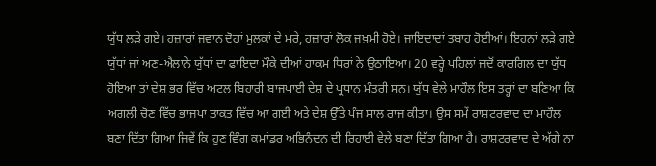ਯੁੱਧ ਲੜੇ ਗਏ। ਹਜ਼ਾਰਾਂ ਜਵਾਨ ਦੋਹਾਂ ਮੁਲਕਾਂ ਦੇ ਮਰੇ, ਹਜ਼ਾਰਾਂ ਲੋਕ ਜਖ਼ਮੀ ਹੋਏ। ਜਾਇਦਾਦਾਂ ਤਬਾਹ ਹੋਈਆਂ। ਇਹਨਾਂ ਲੜੇ ਗਏ ਯੁੱਧਾਂ ਜਾਂ ਅਣ-ਐਲਾਨੇ ਯੁੱਧਾਂ ਦਾ ਫਾਇਦਾ ਮੌਕੇ ਦੀਆਂ ਹਾਕਮ ਧਿਰਾਂ ਨੇ ਉਠਾਇਆ। 20 ਵਰ੍ਹੇ ਪਹਿਲਾਂ ਜਦੋਂ ਕਾਰਗਿਲ ਦਾ ਯੁੱਧ ਹੋਇਆ ਤਾਂ ਦੇਸ਼ ਭਰ ਵਿੱਚ ਅਟਲ ਬਿਹਾਰੀ ਬਾਜਪਾਈ ਦੇਸ਼ ਦੇ ਪ੍ਰਧਾਨ ਮੰਤਰੀ ਸਨ। ਯੁੱਧ ਵੇਲੇ ਮਾਹੌਲ ਇਸ ਤਰ੍ਹਾਂ ਦਾ ਬਣਿਆ ਕਿ ਅਗਲੀ ਚੋਣ ਵਿੱਚ ਭਾਜਪਾ ਤਾਕਤ ਵਿੱਚ ਆ ਗਈ ਅਤੇ ਦੇਸ਼ ਉੱਤੇ ਪੰਜ ਸਾਲ ਰਾਜ ਕੀਤਾ। ਉਸ ਸਮੇਂ ਰਾਸ਼ਟਰਵਾਦ ਦਾ ਮਾਹੌਲ ਬਣਾ ਦਿੱਤਾ ਗਿਆ ਜਿਵੇਂ ਕਿ ਹੁਣ ਵਿੰਗ ਕਮਾਂਡਰ ਅਭਿਨੰਦਨ ਦੀ ਰਿਹਾਈ ਵੇਲੇ ਬਣਾ ਦਿੱਤਾ ਗਿਆ ਹੈ। ਰਾਸ਼ਟਰਵਾਦ ਦੇ ਅੱਗੇ ਨਾ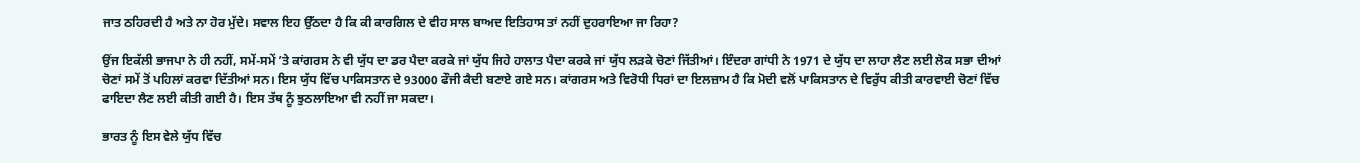ਜਾਤ ਠਹਿਰਦੀ ਹੈ ਅਤੇ ਨਾ ਹੋਰ ਮੁੱਦੇ। ਸਵਾਲ ਇਹ ਉੱਠਦਾ ਹੈ ਕਿ ਕੀ ਕਾਰਗਿਲ ਦੇ ਵੀਹ ਸਾਲ ਬਾਅਦ ਇਤਿਹਾਸ ਤਾਂ ਨਹੀਂ ਦੁਹਰਾਇਆ ਜਾ ਰਿਹਾ?

ਉਂਜ ਇਕੱਲੀ ਭਾਜਪਾ ਨੇ ਹੀ ਨਹੀਂ, ਸਮੇਂ-ਸਮੇਂ ’ਤੇ ਕਾਂਗਰਸ ਨੇ ਵੀ ਯੁੱਧ ਦਾ ਡਰ ਪੈਦਾ ਕਰਕੇ ਜਾਂ ਯੁੱਧ ਜਿਹੇ ਹਾਲਾਤ ਪੈਦਾ ਕਰਕੇ ਜਾਂ ਯੁੱਧ ਲੜਕੇ ਚੋਣਾਂ ਜਿੱਤੀਆਂ। ਇੰਦਰਾ ਗਾਂਧੀ ਨੇ 1971 ਦੇ ਯੁੱਧ ਦਾ ਲਾਹਾ ਲੈਣ ਲਈ ਲੋਕ ਸਭਾ ਦੀਆਂ ਚੋਣਾਂ ਸਮੇਂ ਤੋਂ ਪਹਿਲਾਂ ਕਰਵਾ ਦਿੱਤੀਆਂ ਸਨ। ਇਸ ਯੁੱਧ ਵਿੱਚ ਪਾਕਿਸਤਾਨ ਦੇ 93000 ਫੌਜੀ ਕੈਦੀ ਬਣਾਏ ਗਏ ਸਨ। ਕਾਂਗਰਸ ਅਤੇ ਵਿਰੋਧੀ ਧਿਰਾਂ ਦਾ ਇਲਜ਼ਾਮ ਹੈ ਕਿ ਮੋਦੀ ਵਲੋਂ ਪਾਕਿਸਤਾਨ ਦੇ ਵਿਰੁੱਧ ਕੀਤੀ ਕਾਰਵਾਈ ਚੋਣਾਂ ਵਿੱਚ ਫਾਇਦਾ ਲੈਣ ਲਈ ਕੀਤੀ ਗਈ ਹੈ। ਇਸ ਤੱਥ ਨੂੰ ਝੁਠਲਾਇਆ ਵੀ ਨਹੀਂ ਜਾ ਸਕਦਾ।

ਭਾਰਤ ਨੂੰ ਇਸ ਵੇਲੇ ਯੁੱਧ ਵਿੱਚ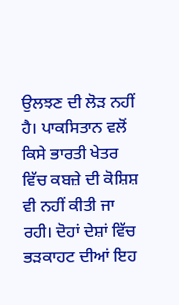ਉਲਝਣ ਦੀ ਲੋੜ ਨਹੀਂ ਹੈ। ਪਾਕਸਿਤਾਨ ਵਲੋਂ ਕਿਸੇ ਭਾਰਤੀ ਖੇਤਰ ਵਿੱਚ ਕਬਜ਼ੇ ਦੀ ਕੋਸ਼ਿਸ਼ ਵੀ ਨਹੀਂ ਕੀਤੀ ਜਾ ਰਹੀ। ਦੋਹਾਂ ਦੇਸ਼ਾਂ ਵਿੱਚ ਭੜਕਾਹਟ ਦੀਆਂ ਇਹ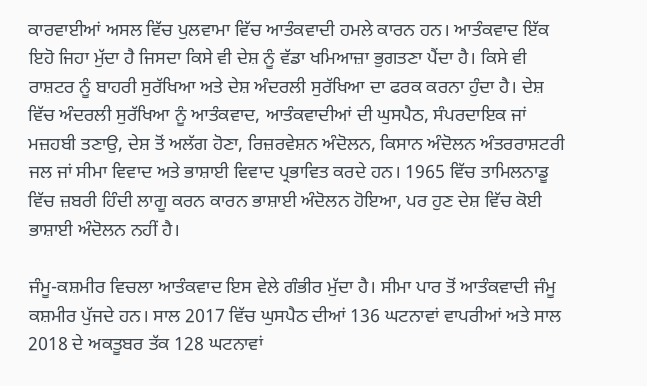ਕਾਰਵਾਈਆਂ ਅਸਲ ਵਿੱਚ ਪੁਲਵਾਮਾ ਵਿੱਚ ਆਤੰਕਵਾਦੀ ਹਮਲੇ ਕਾਰਨ ਹਨ। ਆਤੰਕਵਾਦ ਇੱਕ ਇਹੋ ਜਿਹਾ ਮੁੱਦਾ ਹੈ ਜਿਸਦਾ ਕਿਸੇ ਵੀ ਦੇਸ਼ ਨੂੰ ਵੱਡਾ ਖਮਿਆਜ਼ਾ ਭੁਗਤਣਾ ਪੈਂਦਾ ਹੈ। ਕਿਸੇ ਵੀ ਰਾਸ਼ਟਰ ਨੂੰ ਬਾਹਰੀ ਸੁਰੱਖਿਆ ਅਤੇ ਦੇਸ਼ ਅੰਦਰਲੀ ਸੁਰੱਖਿਆ ਦਾ ਫਰਕ ਕਰਨਾ ਹੁੰਦਾ ਹੈ। ਦੇਸ਼ ਵਿੱਚ ਅੰਦਰਲੀ ਸੁਰੱਖਿਆ ਨੂੰ ਆਤੰਕਵਾਦ, ਆਤੰਕਵਾਦੀਆਂ ਦੀ ਘੁਸਪੈਠ, ਸੰਪਰਦਾਇਕ ਜਾਂ ਮਜ਼ਹਬੀ ਤਣਾਉ, ਦੇਸ਼ ਤੋਂ ਅਲੱਗ ਹੋਣਾ, ਰਿਜ਼ਰਵੇਸ਼ਨ ਅੰਦੋਲਨ, ਕਿਸਾਨ ਅੰਦੋਲਨ ਅੰਤਰਰਾਸ਼ਟਰੀ ਜਲ ਜਾਂ ਸੀਮਾ ਵਿਵਾਦ ਅਤੇ ਭਾਸ਼ਾਈ ਵਿਵਾਦ ਪ੍ਰਭਾਵਿਤ ਕਰਦੇ ਹਨ। 1965 ਵਿੱਚ ਤਾਮਿਲਨਾਡੂ ਵਿੱਚ ਜ਼ਬਰੀ ਹਿੰਦੀ ਲਾਗੂ ਕਰਨ ਕਾਰਨ ਭਾਸ਼ਾਈ ਅੰਦੋਲਨ ਹੋਇਆ, ਪਰ ਹੁਣ ਦੇਸ਼ ਵਿੱਚ ਕੋਈ ਭਾਸ਼ਾਈ ਅੰਦੋਲਨ ਨਹੀਂ ਹੈ।

ਜੰਮੂ-ਕਸ਼ਮੀਰ ਵਿਚਲਾ ਆਤੰਕਵਾਦ ਇਸ ਵੇਲੇ ਗੰਭੀਰ ਮੁੱਦਾ ਹੈ। ਸੀਮਾ ਪਾਰ ਤੋਂ ਆਤੰਕਵਾਦੀ ਜੰਮੂ ਕਸ਼ਮੀਰ ਪੁੱਜਦੇ ਹਨ। ਸਾਲ 2017 ਵਿੱਚ ਘੁਸਪੈਠ ਦੀਆਂ 136 ਘਟਨਾਵਾਂ ਵਾਪਰੀਆਂ ਅਤੇ ਸਾਲ 2018 ਦੇ ਅਕਤੂਬਰ ਤੱਕ 128 ਘਟਨਾਵਾਂ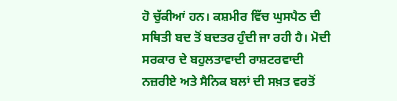ਹੋ ਚੁੱਕੀਆਂ ਹਨ। ਕਸ਼ਮੀਰ ਵਿੱਚ ਘੁਸਪੈਠ ਦੀ ਸਥਿਤੀ ਬਦ ਤੋਂ ਬਦਤਰ ਹੁੰਦੀ ਜਾ ਰਹੀ ਹੈ। ਮੋਦੀ ਸਰਕਾਰ ਦੇ ਬਹੁਲਤਾਵਾਦੀ ਰਾਸ਼ਟਰਵਾਦੀ ਨਜ਼ਰੀਏ ਅਤੇ ਸੈਨਿਕ ਬਲਾਂ ਦੀ ਸਖ਼ਤ ਵਰਤੋਂ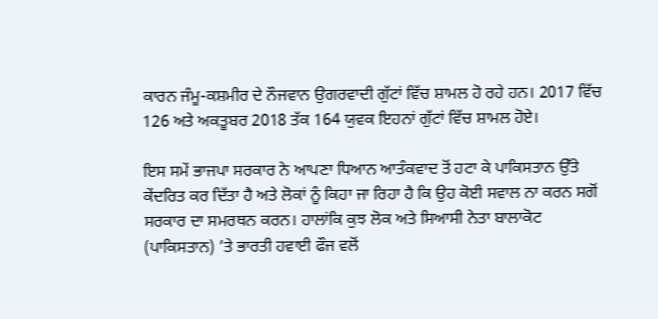ਕਾਰਨ ਜੰਮੂ-ਕਸ਼ਮੀਰ ਦੇ ਨੌਜਵਾਨ ਉਗਰਵਾਦੀ ਗੁੱਟਾਂ ਵਿੱਚ ਸ਼ਾਮਲ ਹੋ ਰਹੇ ਹਨ। 2017 ਵਿੱਚ 126 ਅਤੇ ਅਕਤੂਬਰ 2018 ਤੱਕ 164 ਯੁਵਕ ਇਹਨਾਂ ਗੁੱਟਾਂ ਵਿੱਚ ਸ਼ਾਮਲ ਹੋਏ।

ਇਸ ਸਮੇਂ ਭਾਜਪਾ ਸਰਕਾਰ ਨੇ ਆਪਣਾ ਧਿਆਨ ਆਤੰਕਵਾਦ ਤੋਂ ਹਟਾ ਕੇ ਪਾਕਿਸਤਾਨ ਉੱਤੇ ਕੇਂਦਰਿਤ ਕਰ ਦਿੱਤਾ ਹੈ ਅਤੇ ਲੋਕਾਂ ਨੂੰ ਕਿਹਾ ਜਾ ਰਿਹਾ ਹੈ ਕਿ ਉਹ ਕੋਈ ਸਵਾਲ ਨਾ ਕਰਨ ਸਗੋਂ ਸਰਕਾਰ ਦਾ ਸਮਰਥਨ ਕਰਨ। ਹਾਲਾਂਕਿ ਕੁਝ ਲੋਕ ਅਤੇ ਸਿਆਸੀ ਨੇਤਾ ਬਾਲਾਕੋਟ (ਪਾਕਿਸਤਾਨ) ’ਤੇ ਭਾਰਤੀ ਹਵਾਈ ਫੌਜ ਵਲੋਂ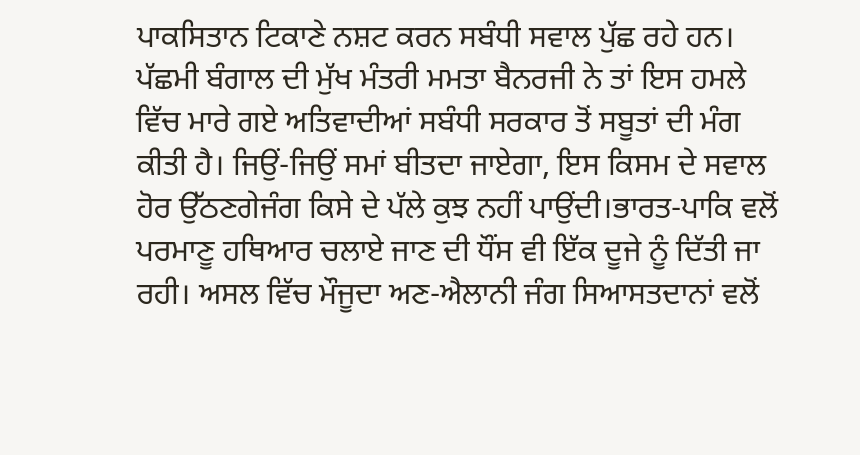ਪਾਕਸਿਤਾਨ ਟਿਕਾਣੇ ਨਸ਼ਟ ਕਰਨ ਸਬੰਧੀ ਸਵਾਲ ਪੁੱਛ ਰਹੇ ਹਨ। ਪੱਛਮੀ ਬੰਗਾਲ ਦੀ ਮੁੱਖ ਮੰਤਰੀ ਮਮਤਾ ਬੈਨਰਜੀ ਨੇ ਤਾਂ ਇਸ ਹਮਲੇ ਵਿੱਚ ਮਾਰੇ ਗਏ ਅਤਿਵਾਦੀਆਂ ਸਬੰਧੀ ਸਰਕਾਰ ਤੋਂ ਸਬੂਤਾਂ ਦੀ ਮੰਗ ਕੀਤੀ ਹੈ। ਜਿਉਂ-ਜਿਉਂ ਸਮਾਂ ਬੀਤਦਾ ਜਾਏਗਾ, ਇਸ ਕਿਸਮ ਦੇ ਸਵਾਲ ਹੋਰ ਉੱਠਣਗੇਜੰਗ ਕਿਸੇ ਦੇ ਪੱਲੇ ਕੁਝ ਨਹੀਂ ਪਾਉਂਦੀ।ਭਾਰਤ-ਪਾਕਿ ਵਲੋਂ ਪਰਮਾਣੂ ਹਥਿਆਰ ਚਲਾਏ ਜਾਣ ਦੀ ਧੌਂਸ ਵੀ ਇੱਕ ਦੂਜੇ ਨੂੰ ਦਿੱਤੀ ਜਾ ਰਹੀ। ਅਸਲ ਵਿੱਚ ਮੌਜੂਦਾ ਅਣ-ਐਲਾਨੀ ਜੰਗ ਸਿਆਸਤਦਾਨਾਂ ਵਲੋਂ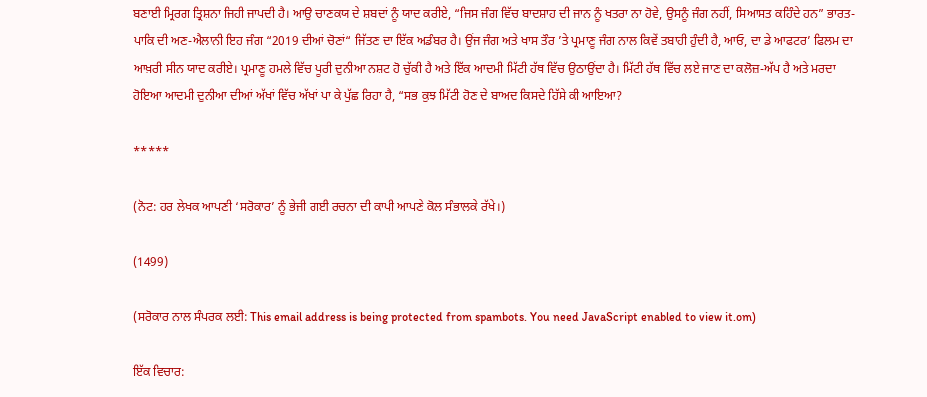ਬਣਾਈ ਮ੍ਰਿਰਗ ਤ੍ਰਿਸ਼ਨਾ ਜਿਹੀ ਜਾਪਦੀ ਹੈ। ਆਉ ਚਾਣਕਯ ਦੇ ਸ਼ਬਦਾਂ ਨੂੰ ਯਾਦ ਕਰੀਏ, “ਜਿਸ ਜੰਗ ਵਿੱਚ ਬਾਦਸ਼ਾਹ ਦੀ ਜਾਨ ਨੂੰ ਖਤਰਾ ਨਾ ਹੋਵੇ, ਉਸਨੂੰ ਜੰਗ ਨਹੀਂ, ਸਿਆਸਤ ਕਹਿੰਦੇ ਹਨ” ਭਾਰਤ-ਪਾਕਿ ਦੀ ਅਣ-ਐਲਾਨੀ ਇਹ ਜੰਗ “2019 ਦੀਆਂ ਚੋਣਾਂ“ ਜਿੱਤਣ ਦਾ ਇੱਕ ਅਡੰਬਰ ਹੈ। ਉਂਜ ਜੰਗ ਅਤੇ ਖਾਸ ਤੌਰ ’ਤੇ ਪ੍ਰਮਾਣੂ ਜੰਗ ਨਾਲ ਕਿਵੇਂ ਤਬਾਹੀ ਹੁੰਦੀ ਹੈ, ਆਓ, ਦਾ ਡੇ ਆਫਟਰ’ ਫਿਲਮ ਦਾ ਆਖ਼ਰੀ ਸੀਨ ਯਾਦ ਕਰੀਏ। ਪ੍ਰਮਾਣੂ ਹਮਲੇ ਵਿੱਚ ਪੂਰੀ ਦੁਨੀਆ ਨਸ਼ਟ ਹੋ ਚੁੱਕੀ ਹੈ ਅਤੇ ਇੱਕ ਆਦਮੀ ਮਿੱਟੀ ਹੱਥ ਵਿੱਚ ਉਠਾਉਂਦਾ ਹੈ। ਮਿੱਟੀ ਹੱਥ ਵਿੱਚ ਲਏ ਜਾਣ ਦਾ ਕਲੋਜ਼-ਅੱਪ ਹੈ ਅਤੇ ਮਰਦਾ ਹੋਇਆ ਆਦਮੀ ਦੁਨੀਆ ਦੀਆਂ ਅੱਖਾਂ ਵਿੱਚ ਅੱਖਾਂ ਪਾ ਕੇ ਪੁੱਛ ਰਿਹਾ ਹੈ, “ਸਭ ਕੁਝ ਮਿੱਟੀ ਹੋਣ ਦੇ ਬਾਅਦ ਕਿਸਦੇ ਹਿੱਸੇ ਕੀ ਆਇਆ?

*****

(ਨੋਟ: ਹਰ ਲੇਖਕ ਆਪਣੀ ‘ਸਰੋਕਾਰ’ ਨੂੰ ਭੇਜੀ ਗਈ ਰਚਨਾ ਦੀ ਕਾਪੀ ਆਪਣੇ ਕੋਲ ਸੰਭਾਲਕੇ ਰੱਖੇ।)

(1499)

(ਸਰੋਕਾਰ ਨਾਲ ਸੰਪਰਕ ਲਈ: This email address is being protected from spambots. You need JavaScript enabled to view it.om)

ਇੱਕ ਵਿਚਾਰ: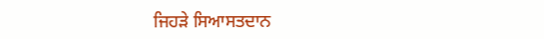ਜਿਹੜੇ ਸਿਆਸਤਦਾਨ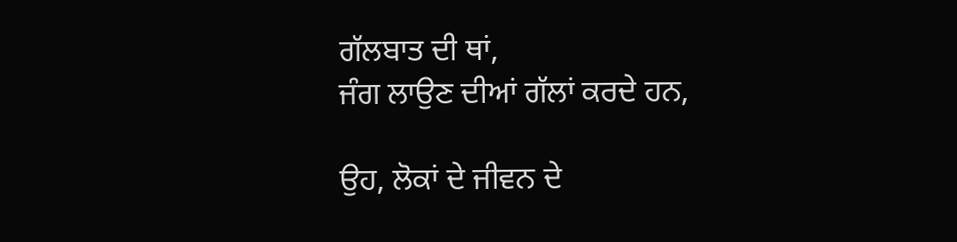ਗੱਲਬਾਤ ਦੀ ਥਾਂ,
ਜੰਗ ਲਾਉਣ ਦੀਆਂ ਗੱਲਾਂ ਕਰਦੇ ਹਨ,

ਉਹ, ਲੋਕਾਂ ਦੇ ਜੀਵਨ ਦੇ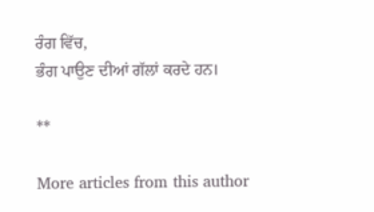ਰੰਗ ਵਿੱਚ,
ਭੰਗ ਪਾਉਣ ਦੀਆਂ ਗੱਲਾਂ ਕਰਦੇ ਹਨ।

**

More articles from this author